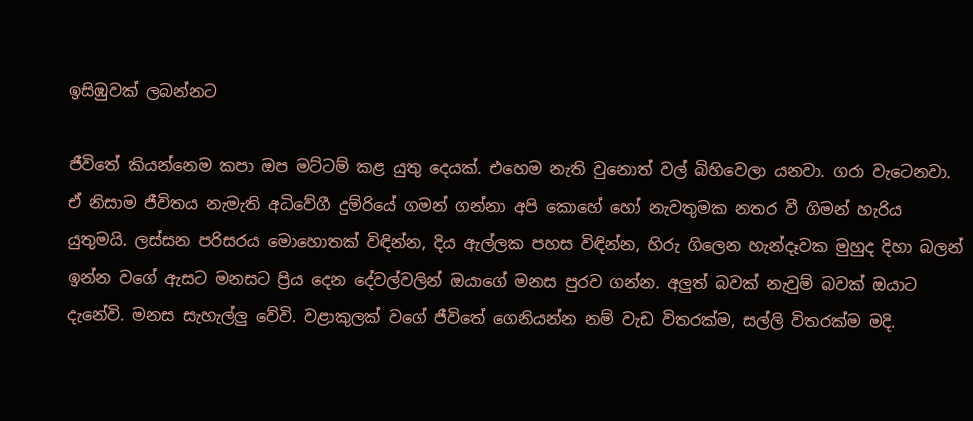ඉසිඹුවක් ලබන්නට

ජීවිතේ කියන්නෙම කපා ඔප මට්ටම් කළ යුතු දෙයක්. එහෙම නැති වුනොත් වල් බිහිවෙලා යනවා. ගරා වැටෙනවා. ඒ නිසාම ජීවිතය නැමැති අධිවේගී දුම්රියේ ගමන් ගන්නා අපි කොහේ හෝ නැවතුමක නතර වී ගිමන් හැරිය යුතුමයි. ලස්සන පරිසරය මොහොතක් විඳින්න, දිය ඇල්ලක පහස විඳින්න, හිරු ගිලෙන හැන්දෑවක මුහුද දිහා බලන් ඉන්න වගේ ඇසට මනසට ප්‍රිය දෙන දේවල්වලින් ඔයාගේ මනස පුරව ගන්න. අලුත් බවක් නැවුම් බවක් ඔයාට දැනේවි. මනස සැහැල්ලු වේවි. වළාකුලක් වගේ ජීවිතේ ගෙනියන්න නම් වැඩ විතරක්ම, සල්ලි විතරක්ම මදි.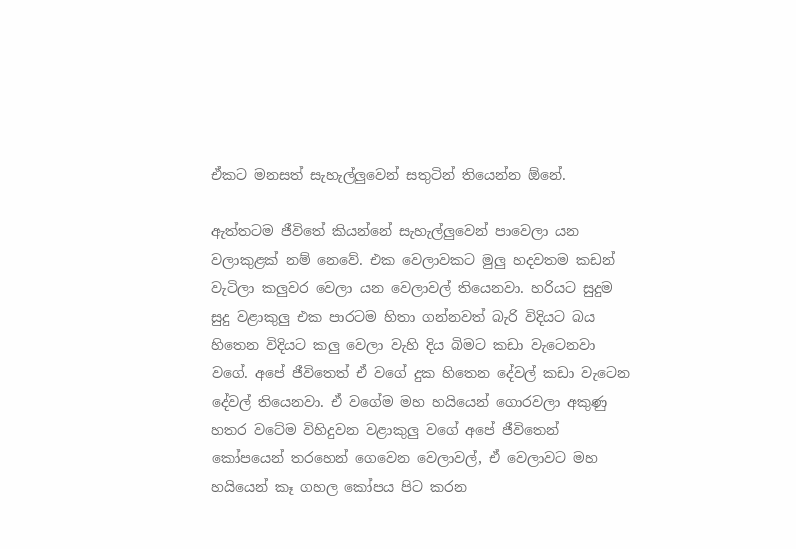ඒකට මනසත් සැහැල්ලුවෙන් සතුටින් තියෙන්න ඕනේ.

ඇත්තටම ජීවිතේ කියන්නේ සැහැල්ලුවෙන් පාවෙලා යන වලාකුළක් නම් නෙවේ. එක වෙලාවකට මුලු හදවතම කඩන් වැටිලා කලුවර වෙලා යන වෙලාවල් තියෙනවා. හරියට සුදුම සුදු වළාකුලු එක පාරටම හිතා ගන්නවත් බැරි විදියට බය හිතෙන විදියට කලු වෙලා වැහි දිය බිමට කඩා වැටෙනවා වගේ. අපේ ජීවිතෙත් ඒ වගේ දුක හිතෙන දේවල් කඩා වැටෙන දේවල් තියෙනවා. ඒ වගේම මහ හයියෙන් ගොරවලා අකුණු හතර වටේම විහිදුවන වළාකුලු වගේ අපේ ජීවිතෙන් කෝපයෙන් තරහෙන් ගෙවෙන වෙලාවල්, ඒ වෙලාවට මහ හයියෙන් කෑ ගහල කෝපය පිට කරන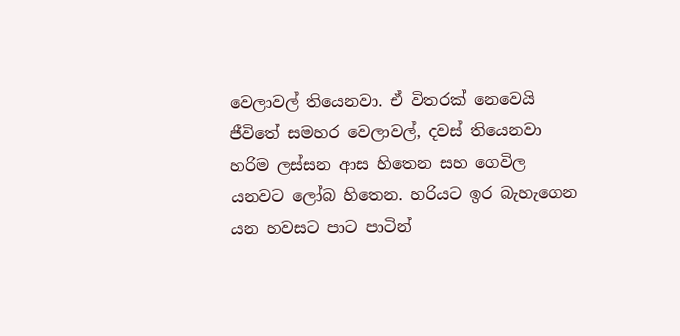වෙලාවල් තියෙනවා. ඒ විතරක් නෙවෙයි ජීවිතේ සමහර වෙලාවල්, දවස් තියෙනවා හරිම ලස්සන ආස හිතෙන සහ ගෙවිල යනවට ලෝබ හිතෙන. හරියට ඉර බැහැගෙන යන හවසට පාට පාටින්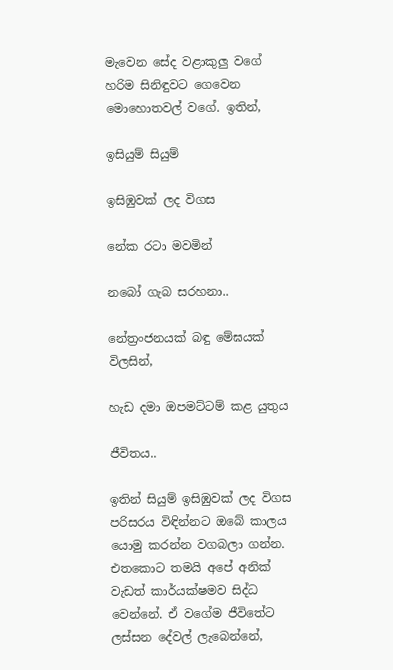මැවෙන සේද වළාකුලු වගේ හරිම සිනිඳුවට ගෙවෙන මොහොතවල් වගේ. ඉතින්,

ඉසියුම් සියුම්

ඉසිඹුවක් ලද විගස

නේක රටා මවමින්

නබෝ ගැබ සරහනා..

නේත්‍රංජනයක් බඳු මේඝයක් විලසින්,

හැඩ දමා ඔපමට්ටම් කළ යුතුය

ජීවිතය..

ඉතින් සියුම් ඉසිඹුවක් ලද විගස පරිසරය විඳින්නට ඔබේ කාලය යොමු කරන්න වගබලා ගන්න. එතකොට තමයි අපේ අනික් වැඩත් කාර්යක්ෂමව සිද්ධ වෙන්නේ. ඒ වගේම ජීවිතේට ලස්සන දේවල් ලැබෙන්නේ,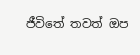ජීවිතේ තවත් ඔප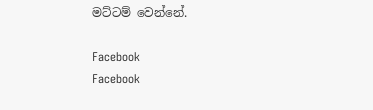මට්ටම් වෙන්නේ.

Facebook
Facebook